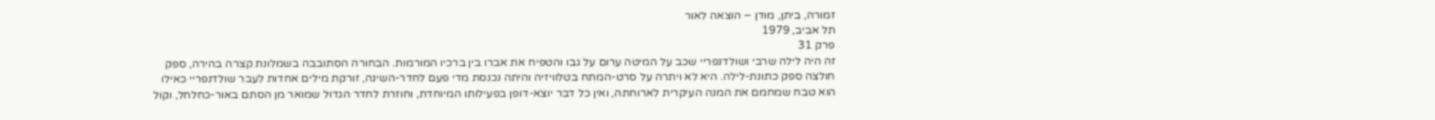זמורה, ביתן, מודן – הוצאה לאור
תל אביב, 1979
פרק 31
זה היה לילה שרבי ושולדנפריי שכב על המיטה ערום על גבו והטפיח את אברו בין ברכיו המורמות. הבחורה הסתובבה בשמלונת קצרה בהירה, ספק חולצה ספק כתונת-לילה. היא לא ויתרה על סרט-המתח בטלוויזיה והיתה נכנסת מדי פעם לחדר-השינה, זורקת מילים אחדות לעבר שולדנפריי כאילו הוא טבח שמחמם את המנה העיקרית לארוחתה, ואין כל דבר יוצא-דופן בפעילותו המיוחדת, וחוזרת לחדר הגדול שמואר מן הסתם באור-כחלחל, וקול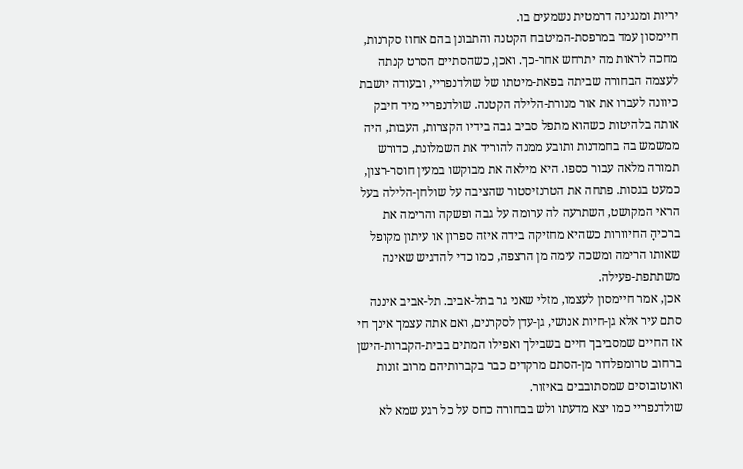יריות ומנגינה דרמטית נשמעים בו.
חיימסון עמד במרפסת-המיטבח הקטנה והתבונן בהם אחוז סקרנות, מחכה לראות מה יתרחש אחר-כך. ואכן, כשהסתיים הסרט קנתה לעצמה הבחורה שביתה בפאת-מיטתו של שולדנפריי, ובעודה יושבת כיוונה לעברו את אור מנורת-הלילה הקטנה. שולדנפריי מיד חיבק אותה בלהיטות כשהוא מתפל סביב גבה בידיו הקצרות, העבות, היה ממשמש בה בחמדנות ותובע ממנה להוריד את השמלונת, כדורש תמורה מלאה עבור כספו. היא מילאה את מבוקשו במעין חוסר-רצון, כמעט בגסות. פתחה את הטרנזיסטור שהציבה על שולחן-הלילה בעל הראי המקושט, השתרעה לה ערומה על גבה ופשקה והרימה את ברכיהָ החיוורות כשהיא מחזיקה בידה איזה ספרון או עיתון מקופל שאותו הרימה ומשכה עימה מן הרצפה, כמו כדי להדגיש שאינה משתתפת-פעילה.
אכן, אמר חיימסון לעצמו, מזלי שאני גר בתל-אביב. תל-אביב איננה סתם עיר אלא גן-חיות אנושי, גן-עדן לסקרנים, ואם אתה עצמך אינך חי אז החיים שמסביבך חיים בשבילך ואפילו המתים בבית-הקברות-הישן ברחוב טרומפלדור מן-הסתם מרקדים כבר בקברותיהם מרוב זונות ואוטובוסים שמסתובבים באיזור.
שולדנפריי כמו יצא מדעתו ולש בבחורה כחס על כל רגע שמא לא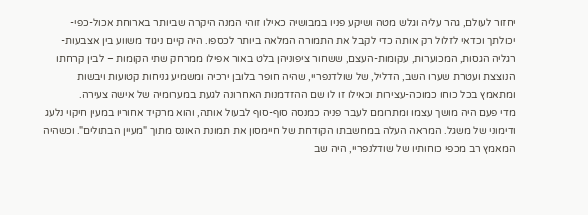יחזור לעולם, גהר עליה וגלש מטה ושיקע פניו במבושיה כאילו זוהי המנה היקרה שביותר בארוחת אכול-כפי-יכולתך וכדאי לזלול רק אותה כדי לקבל את התמורה המלאה ביותר לכספו. היה קיים ניגוד משווע בין אצבעות-רגליה הגסות, המכוערות, עקומות-העצם, ששחור ציפוניהן בלט באור אפילו ממרחק שתי הקומות – לבין קרחתו הנוצצת ועטרת שערו השב, הדליל, של שולדנפריי, שהיה חופר בלובן ירכיה ומשמיע גניחות קטועות ויבשות ומתאמץ בכל כוחו כמוכה-עצירות וכאילו זו לו שם ההזדמנות האחרונה לגעת במערומיה של אישה צעירה.
מדי פעם היה מושך עצמו ומתרומם לעבר פניה כמנסה סוף-סוף לבעול אותה, והוא מרקיד אחוריו במעין חיקוי נלעג ודימוני של משגל. המראה העלה במחשבתו הקודחת של חיימסון את תמונת האונס מתוך "מעיין הבתולים". וכשהיה המאמץ רב מכפי כוחותיו של שודלנפריי, היה שב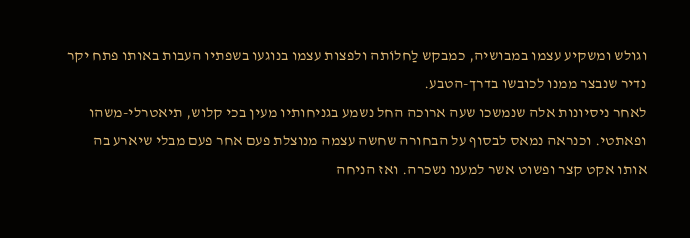וגולש ומשקיע עצמו במבושיה, כמבקש לַחלוֹתה ולפצות עצמו בנוגעו בשפתיו העבות באותו פתח יקר נדיר שנבצר ממנו לכובשו בדרך-הטבע.
לאחר ניסיונות אלה שנמשכו שעה ארוכה החל נשמע בגניחותיו מעין בכי קלוש, תיאטרלי-משהו ופאתטי. וכנראה נמאס לבסוף על הבחורה שחשה עצמה מנוצלת פעם אחר פעם מבלי שיארע בה אותו אקט קצר ופשוט אשר למענו נשכרה. ואז הניחה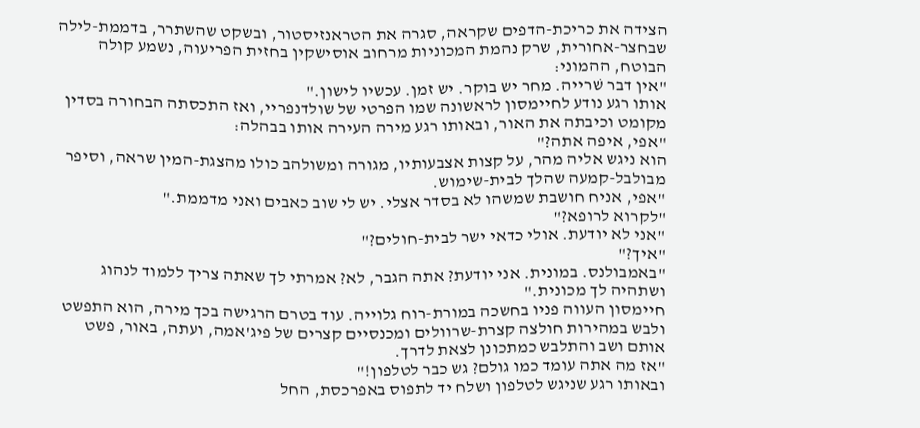הצידה את כריכת-הדפים שקראה, סגרה את הטראנזיסטור, ובשקט שהשתרר, בדממת-לילה שבחצר-אחורית, שרק נהמת המכוניות מרחוב אוסישקין בחזית הפריעוה, נשמע קולה הבוטח, ההמוני:
"אין דבר שׁרייה. מחר יש בוקר. יש זמן. עכשיו לישון."
אותו רגע נודע לחיימסון לראשונה שמו הפרטי של שולדנפריי, ואז התכסתה הבחורה בסדין מקומט וכיבתה את האור, ובאותו רגע מירה העירה אותו בבהלה:
"אפי, איפה אתה?"
הוא ניגש אליה מהר, על קצות אצבעותיו, מגורה ומשולהב כולו מהצגת-המין שראה, וסיפר מבולבל-קמעה שהלך לבית-שימוש.
"אפי, אניח חושבת שמשהו לא בסדר אצלי. יש לי שוב כאבים ואני מדממת."
"לקרוא לרופא?"
"אני לא יודעת. אולי כדאי ישר לבית-חולים?"
"איך?"
"באמבולנס. במונית. אני יודעת? אתה הגבר, לא? אמרתי לך שאתה צריך ללמוד לנהוג ושתהיה לך מכונית."
חיימסון העווה פניו בחשכה במורת-רוח גלוייה. עוד בטרם הרגישה בכך מירה, הוא התפשט ולבש במהירות חולצה קצרת-שרוולים ומכנסיים קצרים של פיג'אמה, ועתה, באור, פשט אותם ושב והתלבש כמתכונן לצאת לדרך.
"אז מה אתה עומד כמו גולם? גש כבר לטלפון!"
ובאותו רגע שניגש לטלפון ושלח יד לתפוס באפרכסת, החל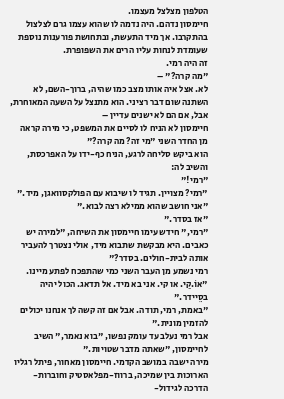הטלפון מצלצל מעצמו.
חיימסון נדהם. היה נדמה לו שהוא עצמו גרם לצלצול בהתקרבו. אך מיד התעשת, ובתחושת פורענות נוספת שעומדת לנחות עליו הרים את השפופרת.
זה היה רמי.
"מה קרה?" –
לא. אצל איה אותו מצב כמו שהיה, ברוך-השם, לא השתנה שום דבר רציני. הוא מתנצל על השעה המאוחרת, אבל, אם הם לא ישנים עדיין –
חיימסון לא הניח לו לסיים את המשפט, כי מירה קראה מן החדר השני "מי זה? מה קרה?"
הוא ביקש סליחה לרגע, הניח כף-ידו על האפרכסת, והשיב לה:
"רמי!"
"רמי? מצויין. תגיד לו שיבוא עם הפולקסוואגן, מיד."
"אני חושב שהוא ממילא רצה לבוא."
"אז בסדר."
"רמי," חידש עימו חיימסון את השיחה, "למירה יש כאבים. היא מבקשת שתבוא מיד, אולי נצטרך להעביר אותה לבית-חולים. בסדר?"
רמי נשמע מן העבר השני כמי שהתפכח לפתע מיינו. "אוֹ.קַי. או קי. אני בא מיד. אל תדאג. הכול יהיה בסֵיידר."
"באמת, רמי, תודה. אבל אם זה קשה לך אנחנו יכולים להזמין מונית."
אבל רמי נעלב עד עומק נפשו, "בוא נאמר," השיב לחיימסון, "שאתה מדבר שטויות."
מירה ישבה במושב הקדמי. חיימסון מאחור, פיתל רגליו הארוכות בין שמיכה, ברווז-מפלאסטיק וחוברות-הדרכה לגידול-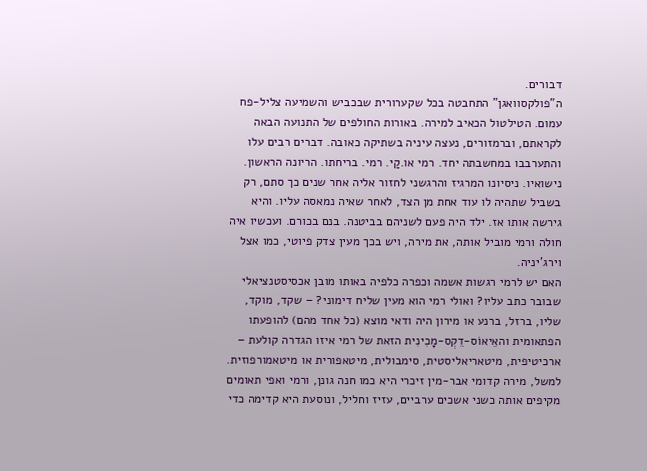דבורים.
ה"פולקסוואגן" התחבטה בכל שקערורית שבכביש והשמיעה צליל-פח עמום. הטילטול הכאיב למירה. באורות החולפים של התנועה הבאה לקראתם, וברמזורים, נעצה עיניה בשתיקה כאובה. דברים רבים עלו והתערבבו במחשבתה יחד. רמי או.קַי. רמי. בריחתו. הריונה הראשון. נישואיו. ניסיונו המרגיז והרגשני לחזור אליה אחר שנים כך סתם, רק בשביל שתהיה לו עוד אחת מן הצד, לאחר שאיה נמאסה עליו. והיא גירשה אותו אז. ילד היה פעם לשניהם בביטנה. בנם בכורם. ועכשיו איה חולה ורמי מוביל אותה, את מירה, ויש בכך מעין צדק פיוטי, כמו אצל וירג'יניה.
האם יש לרמי רגשות אשמה וכפרה כלפיה באותו מובן אכסיסטנציאלי שבובר כתב עליו? ואולי רמי הוא מעין שליח דימוני? – שקד, מוקד, שליו, ברזל, ברנע או מירון היה ודאי מוצא (כל אחד מהם) להופעתו הפתאומית והאֵיאוֹס-דֵקְס-מָכִינִית הזאת של רמי איזו הגדרה קולעת – ארכיטיפית, מיטאריאליסטית, סימבולית, מיטאפורית או מיטאמורפוזית. למשל, מירה קדומי אבר-מין זיכרי היא כמו חנה גונן, ורמי ואפי תאומים מקיפים אותה כשני אשכים ערביים, עזיז וחליל, ונוסעת היא קדימה כדי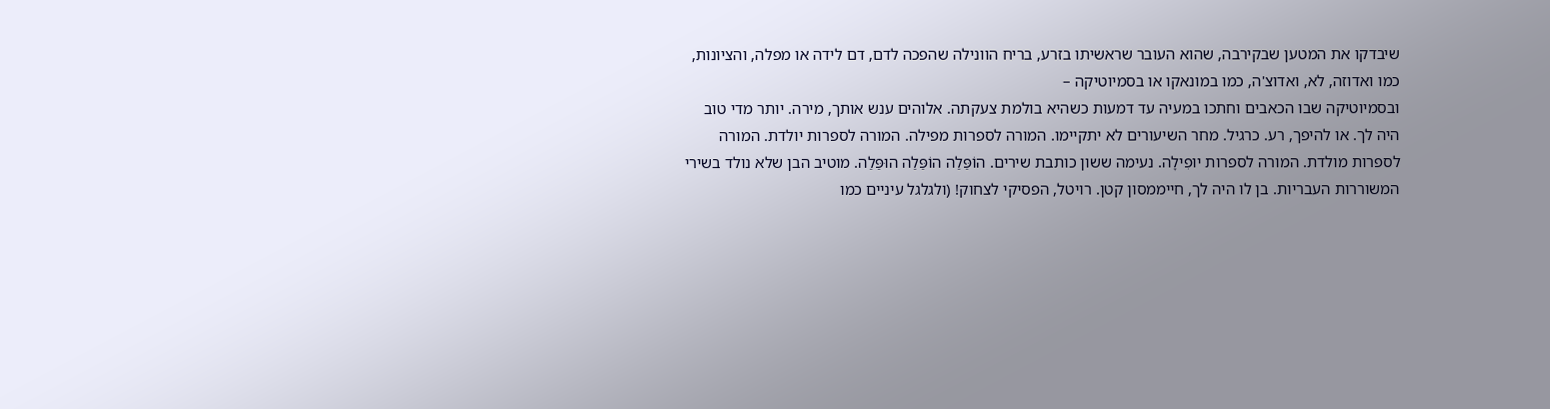שיבדקו את המטען שבקירבה, שהוא העובר שראשיתו בזרע, בריח הוונילה שהפכה לדם, דם לידה או מפלה, והציונות, כמו ואדוזה, לא, ואדוצ'ה, כמו במונאקו או בסמיוטיקה –
ובסמיוטיקה שבו הכאבים וחתכו במעיה עד דמעות כשהיא בולמת צעקתה. אלוהים ענש אותך, מירה. יותר מדי טוב היה לך. או להיפך, רע. כרגיל. מחר השיעורים לא יתקיימו. המורה לספרות מפילה. המורה לספרות יולדת. המורה לספרות מולדת. המורה לספרות יופִילָה. נעימה ששון כותבת שירים. הוֹפַּלַה הוֹפַּלַה הוּפַּלַה. מוטיב הבן שלא נולד בשירי המשוררות העבריות. בן לו היה לך, חייממסון קטן. רויטל, הפסיקי לצחוק! (ולגלגל עיניים כמו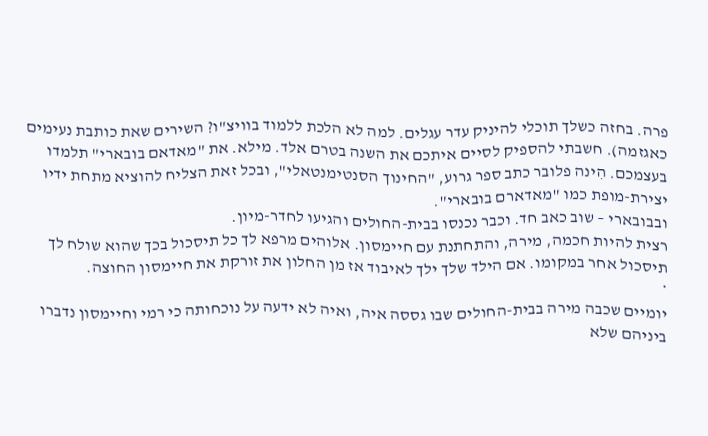פרה. בחזה כשלך תוכלי להיניק עדר עגלים. למה לא הלכת ללמוד בוויצ"ו? השירים שאת כותבת נעימים כאגזמה). חשבתי להספיק לסיים איתכם את השנה בטרם אלד. מילא. את "מאדאם בובארי" תלמדו בעצמכם. הִינה פלובר כתב ספר גרוע, "החינוך הסנטימנטאלי", ובכל זאת הצליח להוציא מתחת ידיו יצירת-מופת כמו "מאדארם בובארי".
ובבובארי – שוב כאב חד. וכבר נכנסו בבית-החולים והגיעו לחדר-מיון.
רצית להיות חכמה, מירה, והתחתנת עם חיימסון. אלוהים מרפא לך כל תיסכול בכך שהוא שולח לך תיסכול אחר במקומו. אם הילד שלך ילך לאיבוד אז מן החלון את זורקת את חיימסון החוצה.
*
יומיים שכבה מירה בבית-החולים שבו גססה איה, ואיה לא ידעה על נוכחותה כי רמי וחיימסון נדברו ביניהם שלא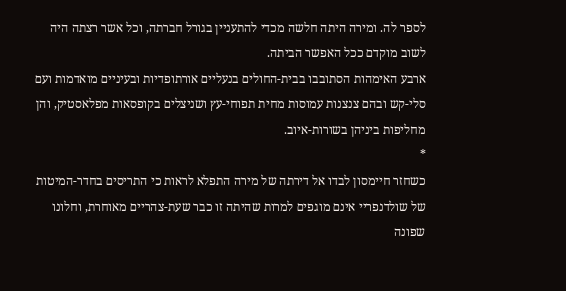לספר לה. ומירה היתה חלשה מכדי להתעניין בגורל חברתה, וכל אשר רצתה היה לשוב מוקדם ככל האפשר הביתה.
ארבע האימהות הסתובבו בבית-החולים בנעליים אורתופדיות ובעיניים מואדמות ועם סלי-קש ובהם צנצנות עמוסות מחית תפוחי-עץ ושניצלים בקופסאות מפלאסטיק, והן מחליפות ביניהן בשורות-איוב.
*
כשחזר חיימסון לבדו אל דירתה של מירה התפלא לראות כי התריסים בחדר-המיטות של שולדנפריי אינם מוגפים למרות שהיתה זו כבר שעת-צהריים מאוחרת, וחלונו שפונה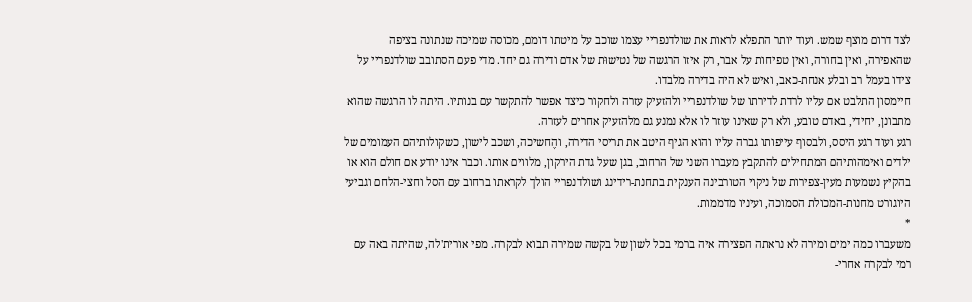לצד דרום מוצף שמש. ועוד יותר התפלא לראות את שולדנפריי עצמו שוכב על מיטתו דומם, מכוסה שמיכה שנתונה בציפה שהאפירה, ואין בחורה, ואין טפיחות על אבר, רק איזו הרגשה של נטישוּת של אדם ודירה גם יחד. מדי פעם הסתובב שולדנפריי על צידו בעמל רב ובלע אנחת-כאב, ואיש לא היה בדירה מלבדו.
חיימסון התלבט אם עליו לרדת לדירתו של שולדנפריי ולהזעיק עזרה ולחקור כיצד אפשר להתקשר עם בנותיו. היתה לו הרגשה שהוא מתבונן, יחידי, באדם טובע, ולא רק שאינו עוזר לו אלא נמנע גם מלהזעיק אחרים לעזרה.
רגע ועוד רגע היסס, ולבסוף עייפותו גברה עליו והוא הגיף היטב את תריסי הדירה, והֶחשיכה, ושכב לישון, כשקולותיהם העמומים של ילדים ואימהותיהם המתחילים להתקבץ מעברו השני של הרחוב, בגן שעל גדת הירקון, מלווים אותו. וכבר אינו יודע אם חולם הוא או בהקיץ נשמעות מעין-צפירות של ניקוי הטורבינה הענקית בתחנת-רידינג ושולדנפריי הולך לקראתו ברחוב עם הסל וחצי-הלחם וגביעי היוגורט מחנות-המכולת הסמוכה, ועיניו מדממות.
*
משעברו כמה ימים ומירה לא נראתה הפצירה איה ברמי בכל לשון של בקשה שמירה תבוא לבקרה. מפי אורית'לה, שהיתה באה עם רמי לבקרה אחרי-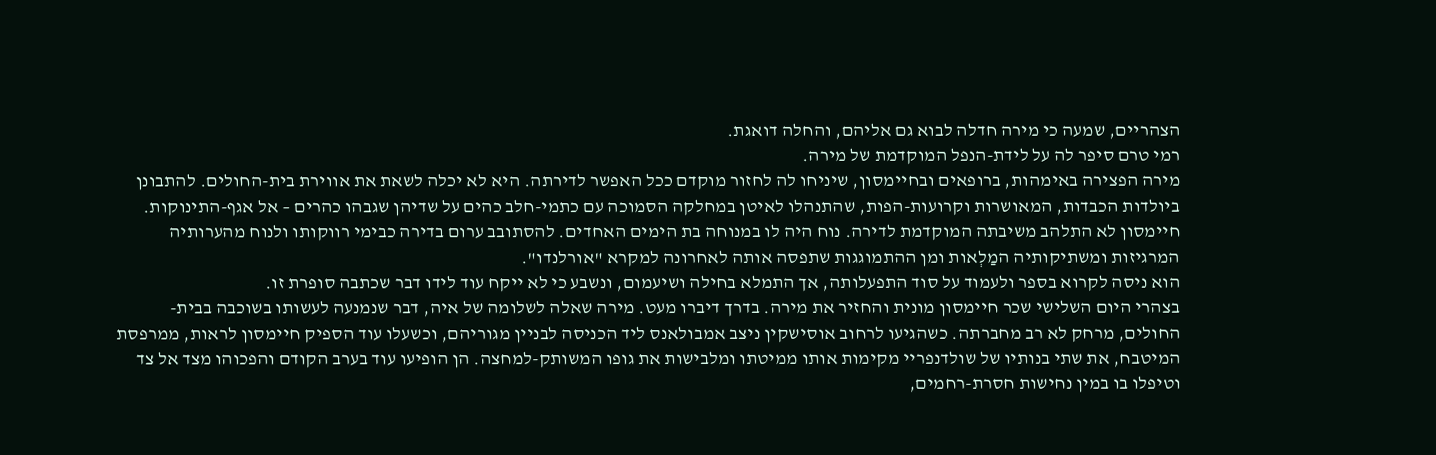הצהריים, שמעה כי מירה חדלה לבוא גם אליהם, והחלה דואגת.
רמי טרם סיפר לה על לידת-הנפל המוקדמת של מירה.
מירה הפצירה באימהות, ברופאים ובחיימסון, שיניחו לה לחזור מוקדם ככל האפשר לדירתה. היא לא יכלה לשאת את אווירת בית-החולים. להתבונן ביולדות הכבדות, המאושרות וקרועות-הפות, שהתנהלו לאיטן במחלקה הסמוכה עם כתמי-חלב כהים על שדיהן שגבהו כהרים – אל אגף-התינוקות.
חיימסון לא התלהב משיבתה המוקדמת לדירה. נוח היה לו במנוחה בת הימים האחדים. להסתובב ערום בדירה כבימי רווקותו ולנוח מהערותיה המרגיזות ומשתיקותיה המַלְאות ומן ההתמוגגות שתפסה אותה לאחרונה למקרא "אורלנדו".
הוא ניסה לקרוא בספר ולעמוד על סוד התפעלותה, אך התמלא בחילה ושיעמום, ונשבע כי לא ייקח עוד לידו דבר שכתבה סופרת זו.
בצהרי היום השלישי שכר חיימסון מונית והחזיר את מירה. בדרך דיברו מעט. מירה שאלה לשלומה של איה, דבר שנמנעה לעשותו בשוכבה בבית-החולים, מרחק לא רב מחברתה. כשהגיעו לרחוב אוסישקין ניצב אמבולאנס ליד הכניסה לבניין מגוריהם, וכשעלו עוד הספיק חיימסון לראות, ממרפסת המיטבח, את שתי בנותיו של שולדנפריי מקימות אותו ממיטתו ומלבישות את גופו המשותק-למחצה. הן הופיעו עוד בערב הקודם והפכוהו מצד אל צד וטיפלו בו במין נחישות חסרת-רחמים,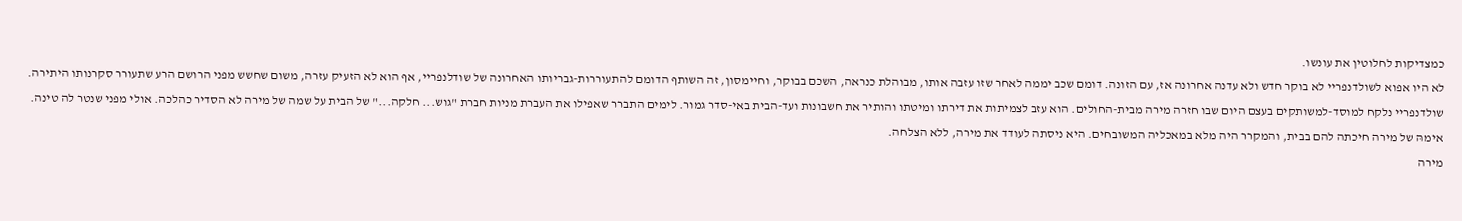כמצדיקות לחלוטין את עונשו.
לא היו אפוא לשולדנפריי לא בוקר חדש ולא עדנה אחרונה אז, עם הזונה. דומם שכב יממה לאחר שזו עזבה אותו, מבוהלת כנראה, השכם בבוקר, וחיימסון, זה השותף הדומם להתעוררות-גבריותו האחרונה של שודלנפריי, אף הוא לא הזעיק עזרה, משום שחשש מפני הרושם הרע שתעורר סקרנותו היתירה.
שולדנפריי נלקח למוסד-למשותקים בעצם היום שבו חזרה מירה מבית-החולים. הוא עזב לצמיתות את דירתו ומיטתו והותיר את חשבונות ועד-הבית באי-סדר גמור. לימים התברר שאפילו את העברת מניות חברת "גוש... חלקה..." של הבית על שמה של מירה לא הסדיר כהלכה. אולי מפני שנטר לה טינה.
אימהּ של מירה חיכתה להם בבית, והמקרר היה מלא במאכליה המשובחים. היא ניסתה לעודד את מירה, ללא הצלחה.
מירה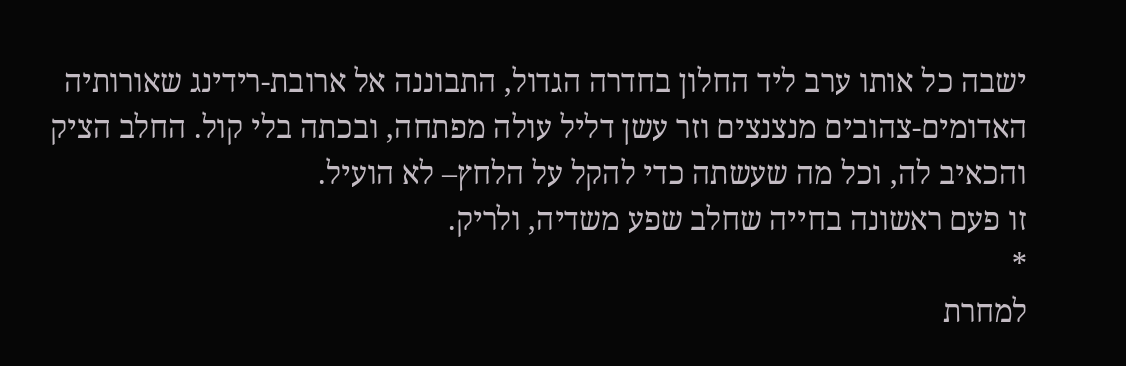ישבה כל אותו ערב ליד החלון בחדרה הגדול, התבוננה אל ארובת-רידינג שאורותיה האדומים-צהובים מנצנצים וזר עשן דליל עולה מפתחה, ובכתה בלי קול. החלב הציק והכאיב לה, וכל מה שעשתה כדי להקל על הלחץ– לא הועיל.
זו פעם ראשונה בחייה שחלב שפע משדיה, ולריק.
*
למחרת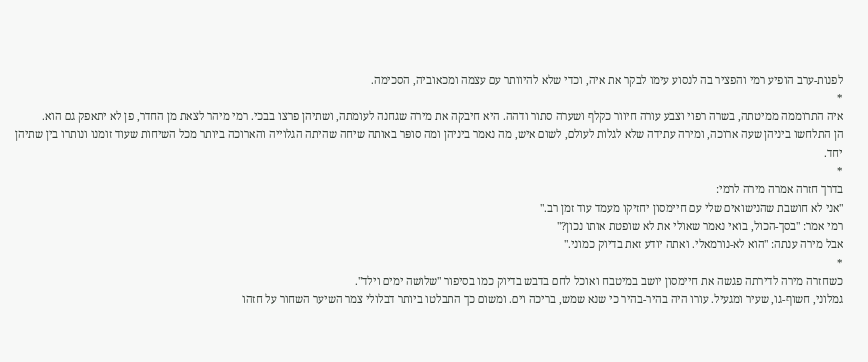לפנות-ערב הופיע רמי והפציר בה לנסוע עימו לבקר את איה, וכדי שלא להיוותר עם עצמה ומכאוביה, הסכימה.
*
איה התרוממה ממיטתה, בשרה רפוי וצבע עורה חיוור כקלף ושערה סתור ודהה. היא חיבקה את מירה שגחנה לעומתה, ושתיהן פרצו בבכי. רמי מיהר לצאת מן החדר, פן לא יתאפק גם הוא.
הן התלחשו ביניהן שעה ארוכה, ומירה עתידה שלא לגלות לעולם, לשום איש, מה נאמר ביניהן ומה סופּר באותה שיחה שהיתה הגלוייה והארוכה ביותר מכל השיחות שעוד זומנו ונותרו בין שתיהן יחד.
*
בדרך חזרה אמרה מירה לרמי:
"אני לא חושבת שהנישואים שלי עם חיימסון יחזיקו מעמד עוד זמן רב."
רמי אמר: "בסך-הכול, בואי נאמר שאולי את לא שופטת אותו נכון?"
אבל מירה ענתה: "הוא לא-נורמאלי. ואתה יודע זאת בדיוק כמוני."
*
כשחזרה מירה לדירתה פגשה את חיימסון יושב במיטבח ואוכל לחם בדבש בדיוק כמו בסיפור "שלושה ימים וילד".
גמלוני, חשוף-גו, שעיר ומגעיל. עורו היה בהיר-בהיר כי שנא שמש, בריכה וים. ומשום כך התבלטו ביותר דבלולי צמר השיער השחור על חזהו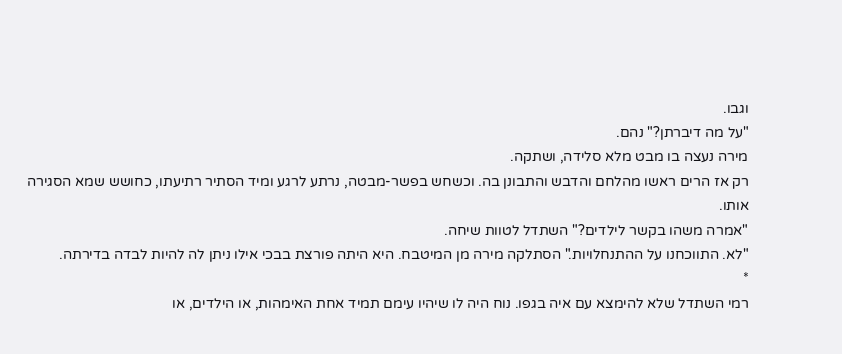וגבו.
"על מה דיברתן?" נהם.
מירה נעצה בו מבט מלא סלידה, ושתקה.
רק אז הרים ראשו מהלחם והדבש והתבונן בה. וכשחש בפשר-מבטה, נרתע לרגע ומיד הסתיר רתיעתו, כחושש שמא הסגירה אותו.
"אמרה משהו בקשר לילדים?" השתדל לטוות שיחה.
"לא. התווכחנו על ההתנחלויות." הסתלקה מירה מן המיטבח. היא היתה פורצת בבכי אילו ניתן לה להיות לבדה בדירתה.
*
רמי השתדל שלא להימצא עם איה בגפו. נוח היה לו שיהיו עימם תמיד אחת האימהות, או הילדים, או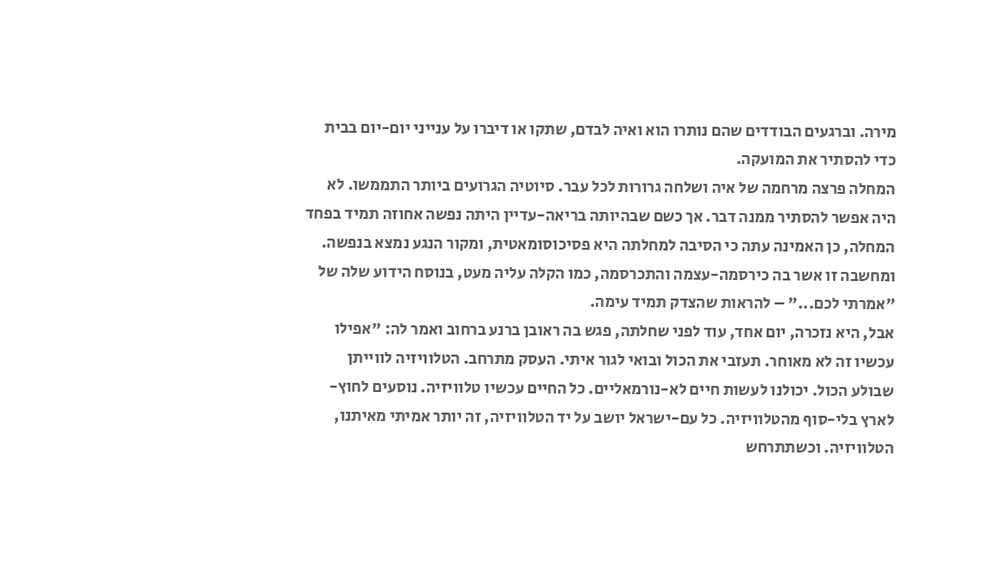מירה. וברגעים הבודדים שהם נותרו הוא ואיה לבדם, שתקו או דיברו על ענייני יום-יום בבית כדי להסתיר את המועקה.
המחלה פרצה מרחמה של איה ושלחה גרורות לכל עבר. סיוטיה הגרועים ביותר התממשו. לא היה אפשר להסתיר ממנה דבר. אך כשם שבהיותה בריאה-עדיין היתה נפשה אחוזה תמיד בפחד המחלה, כן האמינה עתה כי הסיבה למחלתה היא פסיכוסומאטית, ומקור הנגע נמצא בנפשה. ומחשבה זו אשר בה כירסמה-עצמה והתכרסמה, כמו הקלה עליה מעט, בנוסח הידוע שלה של "אמרתי לכם..." – להראות שהצדק תמיד עימה.
אבל, היא נזכרה, יום אחד, עוד לפני שחלתה, פגש בה ראובן ברנע ברחוב ואמר לה: "אפילו עכשיו זה לא מאוחר. תעזבי את הכול ובואי לגור איתי. העסק מתרחב. הטלוויזיה לווייתן שבולע הכול. יכולנו לעשות חיים לא-נורמאליים. כל החיים עכשיו טלוויזיה. נוסעים לחוץ-לארץ בלי-סוף מהטלוויזיה. כל עם-ישראל יושב על יד הטלוויזיה, זה יותר אמיתי מאיתנו, הטלוויזיה. וכשתתרחש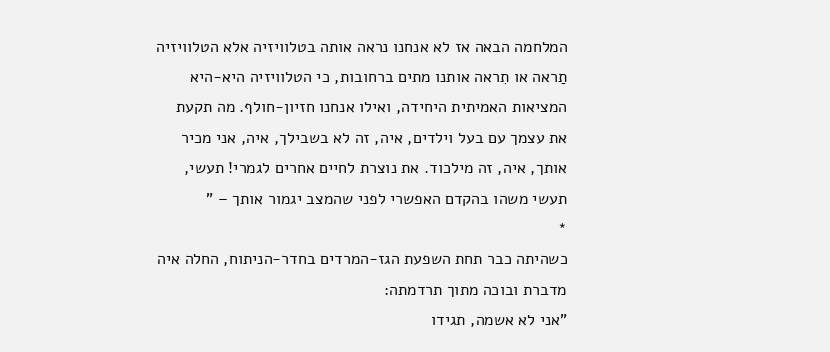המלחמה הבאה אז לא אנחנו נראה אותה בטלוויזיה אלא הטלוויזיה תַראה או תִראה אותנו מתים ברחובות, כי הטלוויזיה היא-היא המציאות האמיתית היחידה, ואילו אנחנו חזיון-חולף. מה תקעת את עצמך עם בעל וילדים, איה, זה לא בשבילך, איה, אני מכיר אותך, איה, זה מילכוד. את נוצרת לחיים אחרים לגמרי! תעשי, תעשי משהו בהקדם האפשרי לפני שהמצב יגמור אותך – "
*
כשהיתה כבר תחת השפעת הגז-המרדים בחדר-הניתוח, החלה איה מדברת ובוכה מתוך תרדמתה:
"אני לא אשמה, תגידו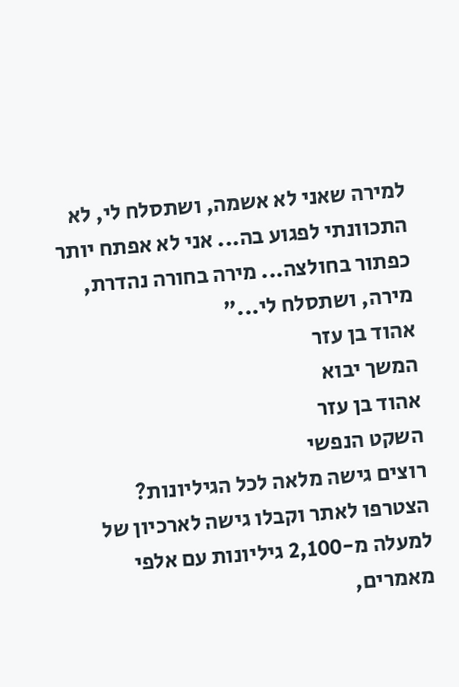למירה שאני לא אשמה, ושתסלח לי, לא התכוונתי לפגוע בה... אני לא אפתח יותר כפתור בחולצה... מירה בחורה נהדרת, מירה, ושתסלח לי..."
אהוד בן עזר
המשך יבוא
אהוד בן עזר
השקט הנפשי
רוצים גישה מלאה לכל הגיליונות?
הצטרפו לאתר וקבלו גישה לארכיון של למעלה מ-2,100 גיליונות עם אלפי מאמרים,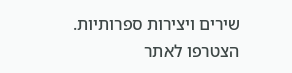שירים ויצירות ספרותיות.
הצטרפו לאתר